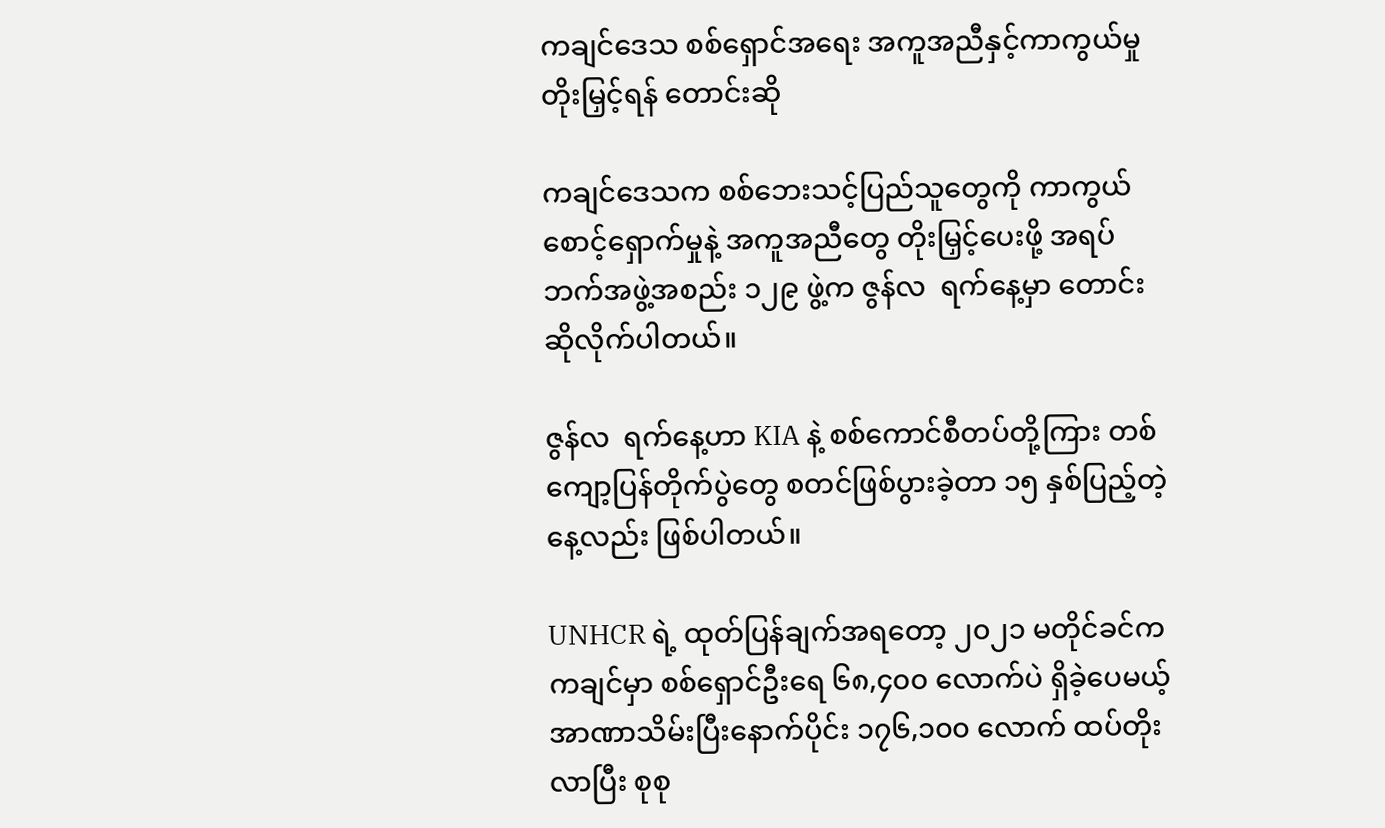ကချင်ဒေသ စစ်ရှောင်အရေး အကူအညီနှင့်ကာကွယ်မှု တိုးမြှင့်ရန် တောင်းဆို

ကချင်ဒေသက စစ်ဘေးသင့်ပြည်သူတွေကို ကာကွယ်စောင့်ရှောက်မှုနဲ့ အကူအညီတွေ တိုးမြှင့်ပေးဖို့ အရပ်ဘက်အဖွဲ့အစည်း ၁၂၉ ဖွဲ့က ဇွန်လ  ရက်နေ့မှာ တောင်းဆိုလိုက်ပါတယ်။

ဇွန်လ  ရက်နေ့ဟာ KIA နဲ့ စစ်ကောင်စီတပ်တို့ကြား တစ်ကျော့ပြန်တိုက်ပွဲတွေ စတင်ဖြစ်ပွားခဲ့တာ ၁၅ နှစ်ပြည့်တဲ့နေ့လည်း ဖြစ်ပါတယ်။

UNHCR ရဲ့ ထုတ်ပြန်ချက်အရတော့ ၂၀၂၁ မတိုင်ခင်က ကချင်မှာ စစ်ရှောင်ဦးရေ ၆၈,၄၀၀ လောက်ပဲ ရှိခဲ့ပေမယ့် အာဏာသိမ်းပြီးနောက်ပိုင်း ၁၇၆,၁၀၀ လောက် ထပ်တိုးလာပြီး စုစု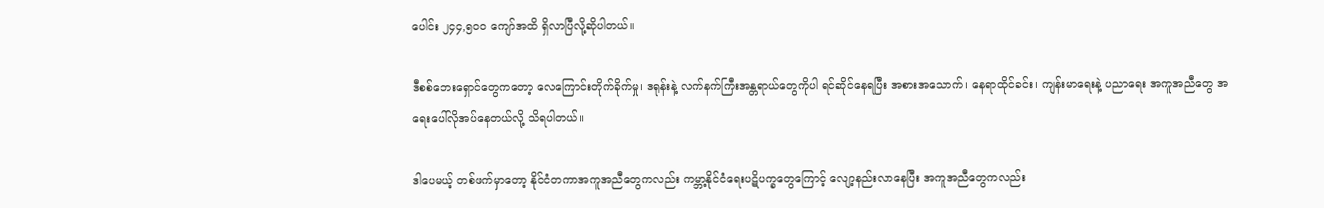ပေါင်း ၂၄၄,၅၀၀ ကျော်အထိ ရှိလာပြီလို့ဆိုပါတယ်။

ဒီစစ်ဘေးရှောင်တွေကတော့ လေကြောင်းတိုက်ခိုက်မှု၊ ဒရုန်းနဲ့ လက်နက်ကြီးအန္တရာယ်တွေကိုပါ ရင်ဆိုင်နေရပြီး အစားအသောက်၊ နေရာထိုင်ခင်း၊ ကျန်းမာရေးနဲ့ ပညာရေး အကူအညီတွေ အရေးပေါ်လိုအပ်နေတယ်လို့ သိရပါတယ်။

ဒါပေမယ့် တစ်ဖက်မှာတော့ နိုင်ငံတကာအကူအညီတွေကလည်း ကမ္ဘာ့နိုင်ငံရေးပဋိပက္ခတွေကြောင့် လျော့နည်းလာနေပြီး အကူအညီတွေကလည်း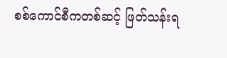စစ်ကောင်စီကတစ်ဆင့် ဖြတ်သန်းရ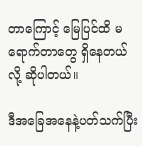တာကြောင့် မြေပြင်ထိ မရောက်တာတွေ ရှိနေတယ်လို့ ဆိုပါတယ်။

ဒီအခြေအနေနဲ့ပတ်သက်ပြီး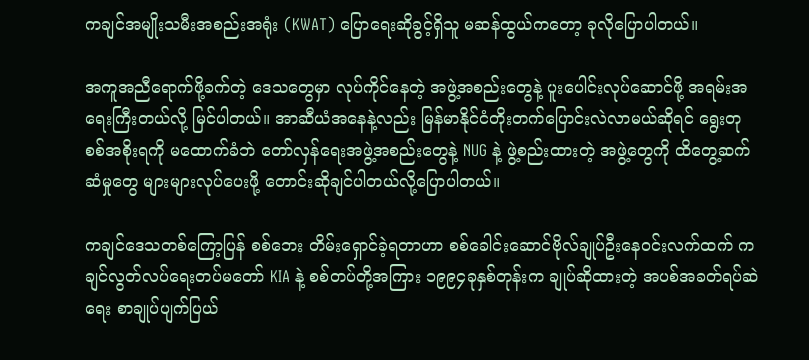ကချင်အမျိုးသမီးအစည်းအရုံး (KWAT) ပြောရေးဆိုခွင့်ရှိသူ မဆန်ထွယ်ကတော့ ခုလိုပြောပါတယ်။

အကူအညီရောက်ဖို့ခက်တဲ့ ဒေသတွေမှာ လုပ်ကိုင်နေတဲ့ အဖွဲ့အစည်းတွေနဲ့ ပူးပေါင်းလုပ်ဆောင်ဖို့ အရမ်းအရေးကြီးတယ်လို့ မြင်ပါတယ်။ အာဆီယံအနေနဲ့လည်း မြန်မာနိုင်ငံတိုးတက်ပြောင်းလဲလာမယ်ဆိုရင် ရွေးတုစစ်အစိုးရကို မထောက်ခံဘဲ တော်လှန်ရေးအဖွဲ့အစည်းတွေနဲ့ NUG နဲ့ ဖွဲ့စည်းထားတဲ့ အဖွဲ့တွေကို ထိတွေ့ဆက်ဆံမှုတွေ များများလုပ်ပေးဖို့ တောင်းဆိုချင်ပါတယ်လို့ပြောပါတယ်။

ကချင်ဒေသတစ်ကြော့ပြန် စစ်ဘေး တိမ်းရှောင်ခဲ့ရတာဟာ စစ်ခေါင်းဆောင်ဗိုလ်ချုပ်ဦးနေဝင်းလက်ထက် ကချင်လွတ်လပ်ရေးတပ်မတော် KIA နဲ့ စစ်တပ်တို့အကြား ၁၉၉၄ခုနှစ်တုန်းက ချုပ်ဆိုထားတဲ့ အပစ်အခတ်ရပ်ဆဲရေး စာချုပ်ပျက်ပြယ်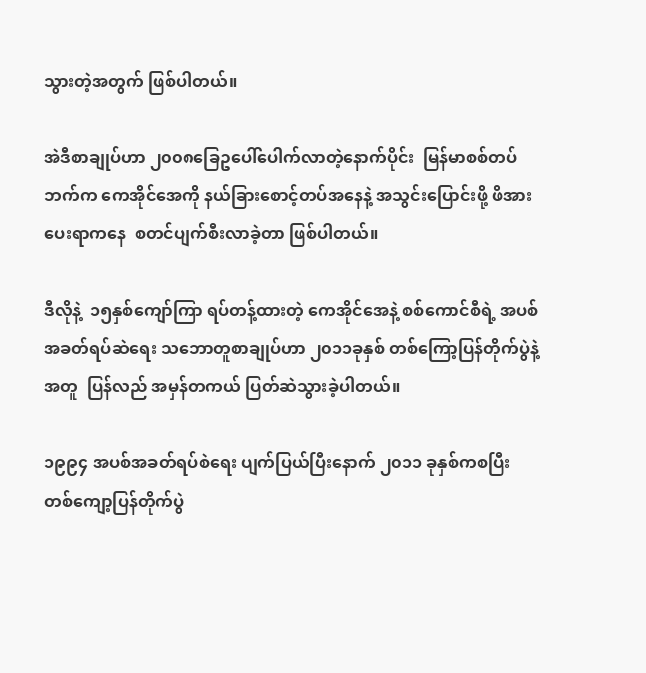သွားတဲ့အတွက် ဖြစ်ပါတယ်။

အဲဒီစာချုပ်ဟာ ၂၀၀၈ခြေဥပေါ်ပေါက်လာတဲ့နောက်ပိုင်း  မြန်မာစစ်တပ်ဘက်က ကေအိုင်အေကို နယ်ခြားစောင့်တပ်အနေနဲ့ အသွင်းပြောင်းဖို့ ဖိအားပေးရာကနေ  စတင်ပျက်စီးလာခဲ့တာ ဖြစ်ပါတယ်။

ဒီလိုနဲ့  ၁၅နှစ်ကျော်ကြာ ရပ်တန့်ထားတဲ့ ကေအိုင်အေနဲ့ စစ်ကောင်စီရဲ့ အပစ်အခတ်ရပ်ဆဲရေး သဘောတူစာချုပ်ဟာ ၂၀၁၁ခုနှစ် တစ်ကြော့ပြန်တိုက်ပွဲနဲ့အတူ  ပြန်လည် အမှန်တကယ် ပြတ်ဆဲသွားခဲ့ပါတယ်။

၁၉၉၄ အပစ်အခတ်ရပ်စဲရေး ပျက်ပြယ်ပြီးနောက် ၂၀၁၁ ခုနှစ်ကစပြီး တစ်ကျော့ပြန်တိုက်ပွဲ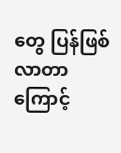တွေ ပြန်ဖြစ်လာတာကြောင့်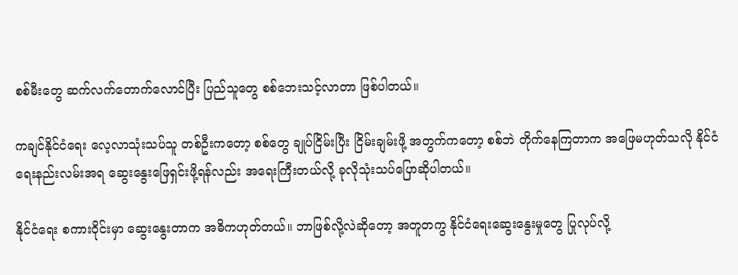စစ်မီးတွေ ဆက်လက်တောက်လောင်ပြီး ပြည်သူတွေ စစ်ဘေးသင့်လာတာ ဖြစ်ပါတယ်။

ကချင်နိုင်ငံရေး လေ့လာသုံးသပ်သူ တစ်ဦးကတော့ စစ်တွေ ချုပ်ငြိမ်းပြီး ငြိမ်းချမ်းဖို့ အတွက်ကတော့ စစ်ဘဲ တိုက်နေကြတာက အဖြေမဟုတ်သလို နိုင်ငံရေးနည်းလမ်းအရ ဆွေးနွေးဖြေရှင်းဖို့ရန်လည်း အရေးကြီးတယ်လို့ ခုလိုသုံးသပ်ပြောဆိုပါတယ်။

နိုင်ငံရေး စကားဝိုင်းမှာ ဆွေးနွေးတာက အဓိကဟုတ်တယ်။ ဘာဖြစ်လို့လဲဆိုတော့ အတူတကွ နိုင်ငံရေးဆွေးနွေးမှုတွေ ပြုလုပ်လို့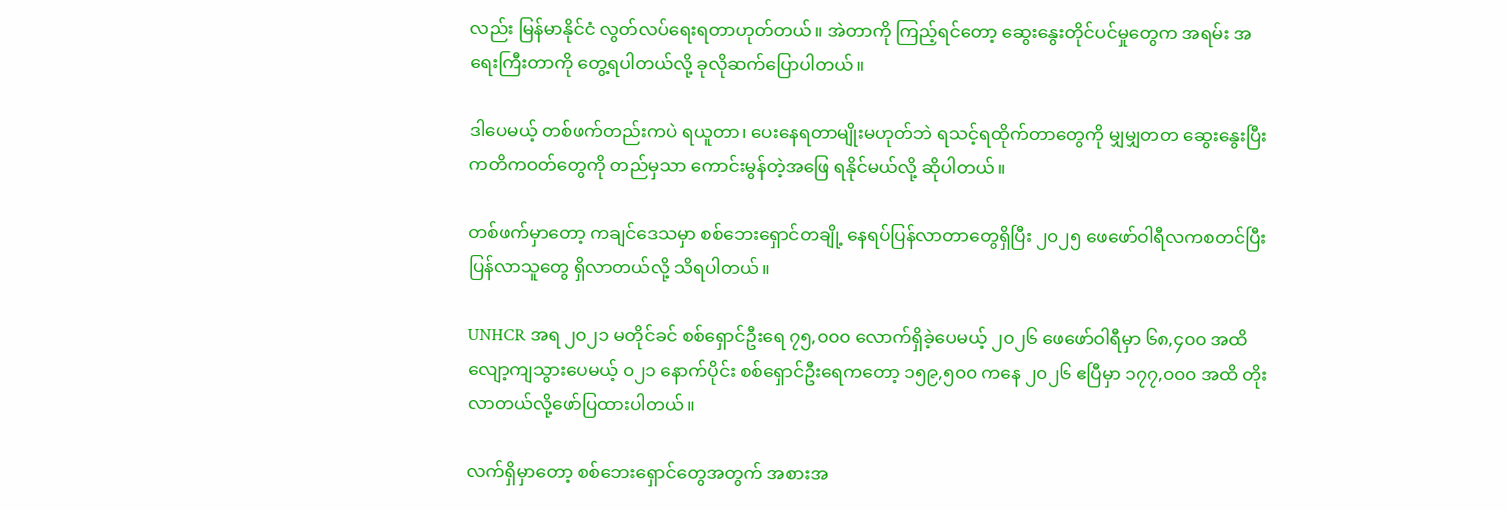လည်း မြန်မာနိုင်ငံ လွတ်လပ်ရေးရတာဟုတ်တယ်။ အဲတာကို ကြည့်ရင်တော့ ဆွေးနွေးတိုင်ပင်မှုတွေက အရမ်း အရေးကြီးတာကို တွေ့ရပါတယ်လို့ ခုလိုဆက်ပြောပါတယ်။

ဒါပေမယ့် တစ်ဖက်တည်းကပဲ ရယူတာ၊ ပေးနေရတာမျိုးမဟုတ်ဘဲ ရသင့်ရထိုက်တာတွေကို မျှမျှတတ ဆွေးနွေးပြီး ကတိကဝတ်တွေကို တည်မှသာ ကောင်းမွန်တဲ့အဖြေ ရနိုင်မယ်လို့ ဆိုပါတယ်။

တစ်ဖက်မှာတော့ ကချင်ဒေသမှာ စစ်ဘေးရှောင်တချို့ နေရပ်ပြန်လာတာတွေရှိပြီး ၂၀၂၅ ဖေဖော်ဝါရီလကစတင်ပြီး ပြန်လာသူတွေ ရှိလာတယ်လို့ သိရပါတယ်။

UNHCR အရ ၂၀၂၁ မတိုင်ခင် စစ်ရှောင်ဦးရေ ၇၅,၀၀၀ လောက်ရှိခဲ့ပေမယ့် ၂၀၂၆ ဖေဖော်ဝါရီမှာ ၆၈,၄၀၀ အထိ လျော့ကျသွားပေမယ့် ၀၂၁ နောက်ပိုင်း စစ်ရှောင်ဦးရေကတော့ ၁၅၉,၅၀၀ ကနေ ၂၀၂၆ ဧပြီမှာ ၁၇၇,၀၀၀ အထိ တိုးလာတယ်လို့ဖော်ပြထားပါတယ်။

လက်ရှိမှာတော့ စစ်ဘေးရှောင်တွေအတွက် အစားအ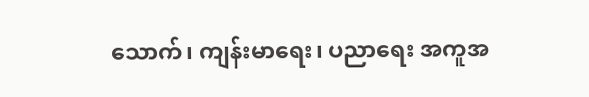သောက်၊ ကျန်းမာရေး၊ ပညာရေး အကူအ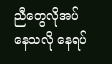ညီတွေလိုအပ်နေသလို နေရပ်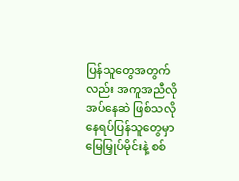ပြန်သူတွေအတွက်လည်း အကူအညီလိုအပ်နေဆဲ ဖြစ်သလို နေရပ်ပြန်သူတွေမှာ မြေမြှုပ်မိုင်းနဲ့ စစ်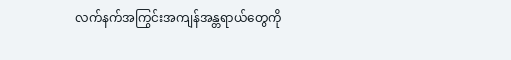လက်နက်အကြွင်းအကျန်အန္တရာယ်တွေကို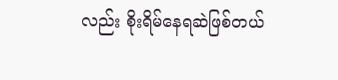လည်း စိုးရိမ်နေရဆဲဖြစ်တယ်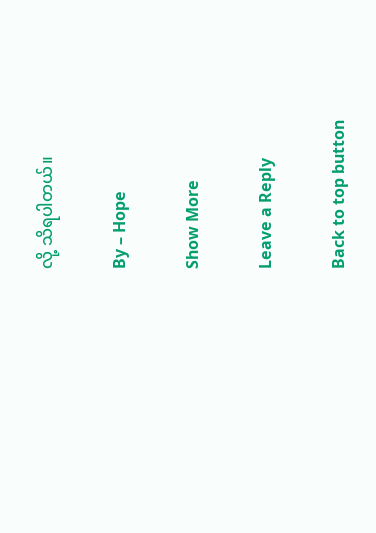လို့ သိရပါတယ်။

By – Hope

Show More

Leave a Reply

Back to top button